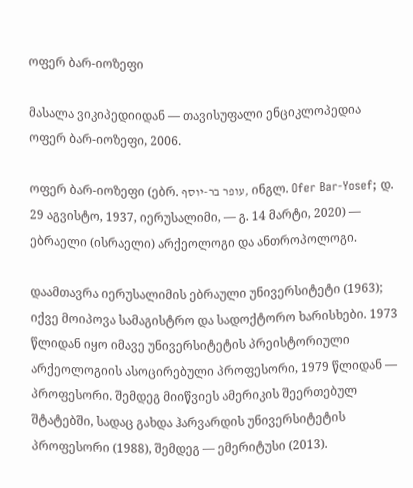ოფერ ბარ-იოზეფი

მასალა ვიკიპედიიდან — თავისუფალი ენციკლოპედია
ოფერ ბარ-იოზეფი, 2006.

ოფერ ბარ-იოზეფი (ებრ. עופר בר-יוסף, ინგლ. Ofer Bar-Yosef; დ. 29 აგვისტო, 1937, იერუსალიმი, — გ. 14 მარტი, 2020) — ებრაელი (ისრაელი) არქეოლოგი და ანთროპოლოგი.

დაამთავრა იერუსალიმის ებრაული უნივერსიტეტი (1963); იქვე მოიპოვა სამაგისტრო და სადოქტორო ხარისხები. 1973 წლიდან იყო იმავე უნივერსიტეტის პრეისტორიული არქეოლოგიის ასოცირებული პროფესორი, 1979 წლიდან — პროფესორი. შემდეგ მიიწვიეს ამერიკის შეერთებულ შტატებში, სადაც გახდა ჰარვარდის უნივერსიტეტის პროფესორი (1988), შემდეგ — ემერიტუსი (2013).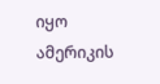იყო ამერიკის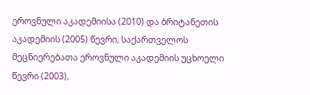ეროვნული აკადემიისა (2010) და ბრიტანეთის აკადემიის (2005) წევრი, საქართველოს მეცნიერებათა ეროვნული აკადემიის უცხოელი წევრი (2003),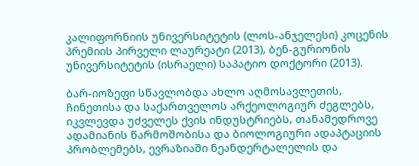კალიფორნიის უნივერსიტეტის (ლოს-ანჯელესი) კოცენის პრემიის პირველი ლაურეატი (2013), ბენ-გურიონის უნივერსიტეტის (ისრაელი) საპატიო დოქტორი (2013).

ბარ-იოზეფი სწავლობდა ახლო აღმოსავლეთის, ჩინეთისა და საქართველოს არქეოლოგიურ ძეგლებს, იკვლევდა უძველეს ქვის ინდუსტრიებს, თანამედროვე ადამიანის წარმოშობისა და ბიოლოგიური ადაპტაციის პრობლემებს, ევრაზიაში ნეანდერტალელის და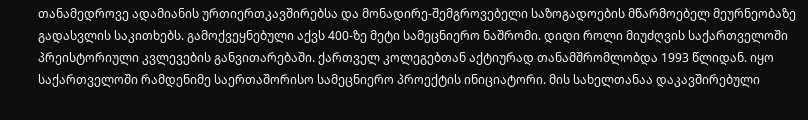თანამედროვე ადამიანის ურთიერთკავშირებსა და მონადირე-შემგროვებელი საზოგადოების მწარმოებელ მეურნეობაზე გადასვლის საკითხებს. გამოქვეყნებული აქვს 400-ზე მეტი სამეცნიერო ნაშრომი. დიდი როლი მიუძღვის საქართველოში პრეისტორიული კვლევების განვითარებაში. ქართველ კოლეგებთან აქტიურად თანამშრომლობდა 1993 წლიდან. იყო საქართველოში რამდენიმე საერთაშორისო სამეცნიერო პროექტის ინიციატორი. მის სახელთანაა დაკავშირებული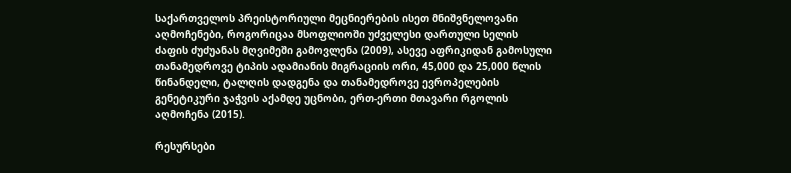საქართველოს პრეისტორიული მეცნიერების ისეთ მნიშვნელოვანი აღმოჩენები, როგორიცაა მსოფლიოში უძველესი დართული სელის ძაფის ძუძუანას მღვიმეში გამოვლენა (2009), ასევე აფრიკიდან გამოსული თანამედროვე ტიპის ადამიანის მიგრაციის ორი, 45,000 და 25,000 წლის წინანდელი, ტალღის დადგენა და თანამედროვე ევროპელების გენეტიკური ჯაჭვის აქამდე უცნობი, ერთ-ერთი მთავარი რგოლის აღმოჩენა (2015).

რესურსები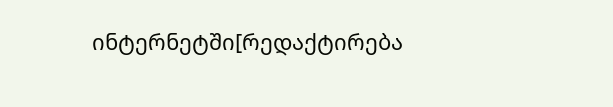ინტერნეტში[რედაქტირება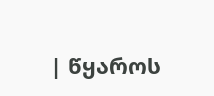| წყაროს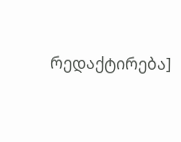რედაქტირება]